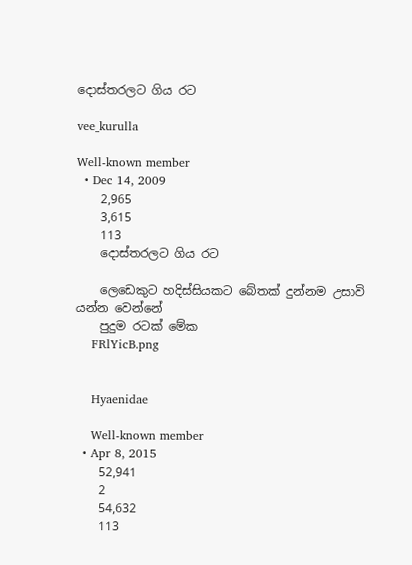දොස්තරලට ගිය රට

vee_kurulla

Well-known member
  • Dec 14, 2009
    2,965
    3,615
    113
    දොස්තරලට ගිය රට

    ලෙඩෙකුට හදිස්සියකට බේතක් දුන්නම උසාවි යන්න වෙන්නේ
    පුදුම රටක් මේක
    FRlYicB.png


    Hyaenidae

    Well-known member
  • Apr 8, 2015
    52,941
    2
    54,632
    113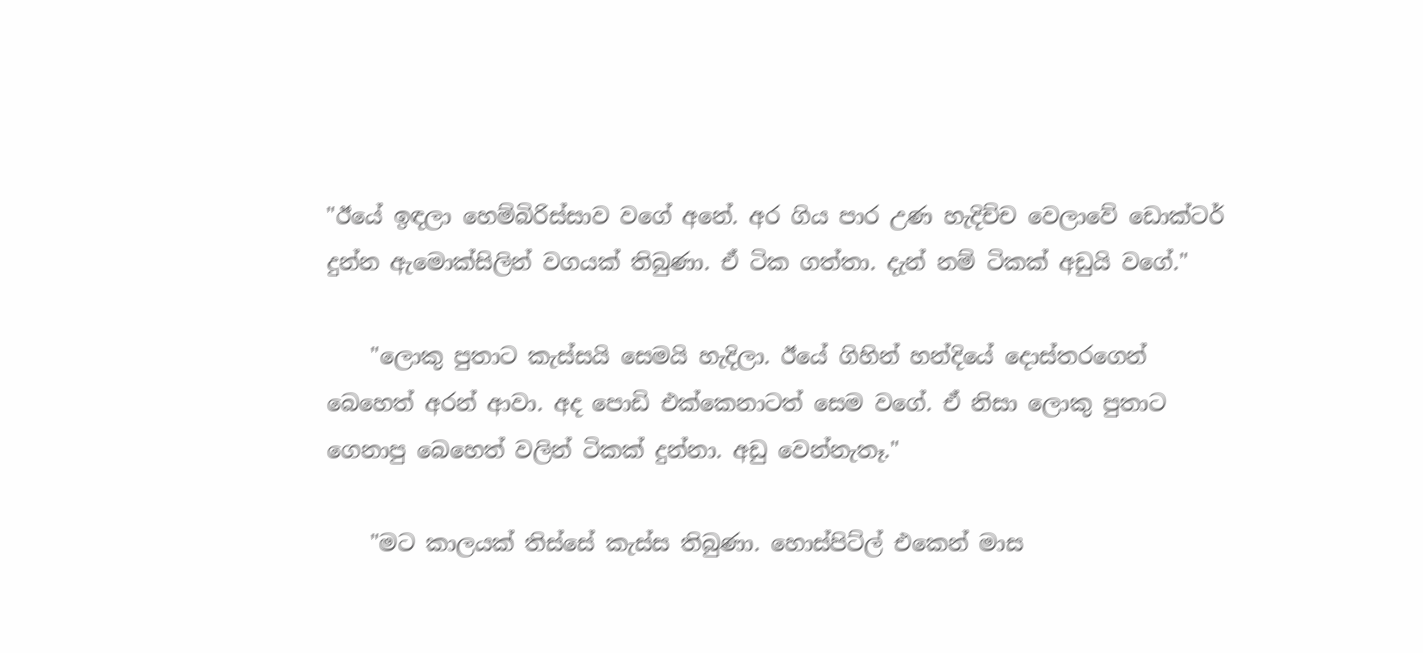"ඊයේ ඉඳලා හෙම්බිරිස්සාව වගේ අනේ. අර ගිය පාර උණ හැදිච්ච වෙලාවේ ඩොක්ටර් දුන්න ඇමොක්සිලින් වගයක් තිබුණා. ඒ ටික ගත්තා. දැන් නම් ටිකක් අඩුයි වගේ."

    "ලොකු පුතාට කැස්සයි සෙමයි හැදිලා. ඊයේ ගිහින් හන්දියේ දොස්තරගෙන් බෙහෙත් අරන් ආවා. අද පොඩි එක්කෙනාටත් සෙම වගේ. ඒ නිසා ලොකු පුතාට ගෙනාපු බෙහෙත් වලින් ටිකක් දුන්නා. අඩු වෙන්නැතෑ."

    "මට කාලයක් තිස්සේ කැස්ස තිබුණා. හොස්පිට්ල් එකෙන් මාස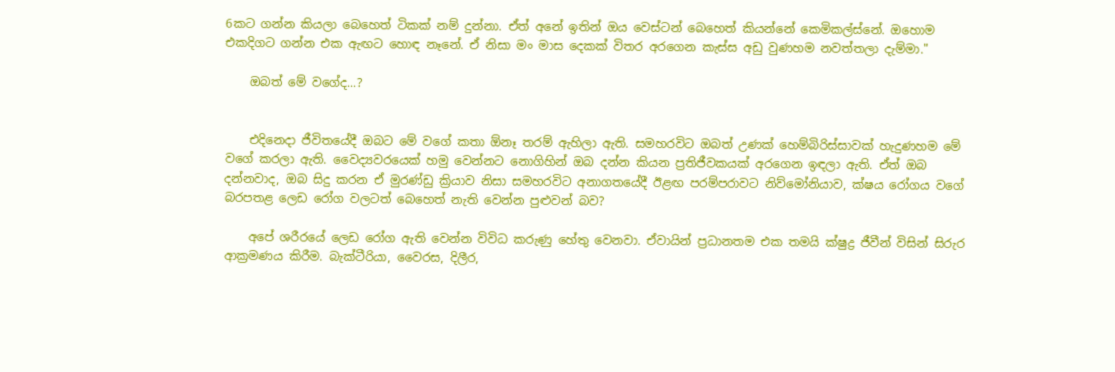6කට ගන්න කියලා බෙහෙත් ටිකක් නම් දුන්නා. ඒත් අනේ ඉතින් ඔය වෙස්ටන් බෙහෙත් කියන්නේ කෙමිකල්ස්නේ. ඔහොම එකදිගට ගන්න එක ඇඟට හොඳ නෑනේ. ඒ නිසා මං මාස දෙකක් විතර අරගෙන කැස්ස අඩු වුණහම නවත්තලා දැම්මා."

    ඔබත් මේ වගේද...?


    එදිනෙදා ජීවිතයේදී ඔබට මේ වගේ කතා ඕනෑ තරම් ඇහිලා ඇති. සමහරවිට ඔබත් උණක් හෙම්බිරිස්සාවක් හැදුණහම මේ වගේ කරලා ඇති. වෛද්‍යවරයෙක් හමු වෙන්නට නොගිහින් ඔබ දන්න කියන ප්‍රතිජීවකයක් අරගෙන ඉඳලා ඇති. ඒත් ඔබ දන්නවාද, ඔබ සිදු කරන ඒ මුරණ්ඩු ක්‍රියාව නිසා සමහරවිට අනාගතයේදී ඊළඟ පරම්පරාවට නිව්මෝනියාව, ක්ෂය රෝගය වගේ බරපතළ ලෙඩ රෝග වලටත් බෙහෙත් නැති වෙන්න පුළුවන් බව?

    අපේ ශරීරයේ ලෙඩ රෝග ඇති වෙන්න විවිධ කරුණු හේතු වෙනවා. ඒවායින් ප්‍රධානතම එක තමයි ක්ෂුද්‍ර ජීවීන් විසින් සිරුර ආක්‍රමණය කිරීම. බැක්ටීරියා, වෛරස, දිලීර,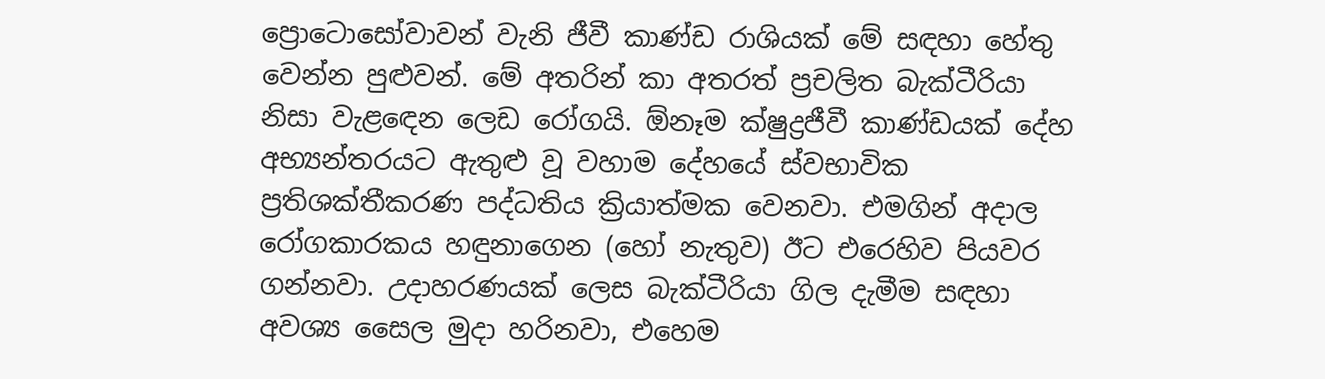ප්‍රොටොසෝවාවන් වැනි ජීවී කාණ්ඩ රාශියක් මේ සඳහා හේතු වෙන්න පුළුවන්. මේ අතරින් කා අතරත් ප්‍රචලිත බැක්ටීරියා නිසා වැළඳෙන ලෙඩ රෝගයි. ඕනෑම ක්ෂුද්‍රජීවී කාණ්ඩයක් දේහ අභ්‍යන්තරයට ඇතුළු වූ වහාම දේහයේ ස්වභාවික ප්‍රතිශක්තීකරණ පද්ධතිය ක්‍රියාත්මක වෙනවා. එමගින් අදාල රෝගකාරකය හඳුනාගෙන (හෝ නැතුව) ඊට එරෙහිව පියවර ගන්නවා. උදාහරණයක් ලෙස බැක්ටීරියා ගිල දැමීම සඳහා අවශ්‍ය සෛල මුදා හරිනවා, එහෙම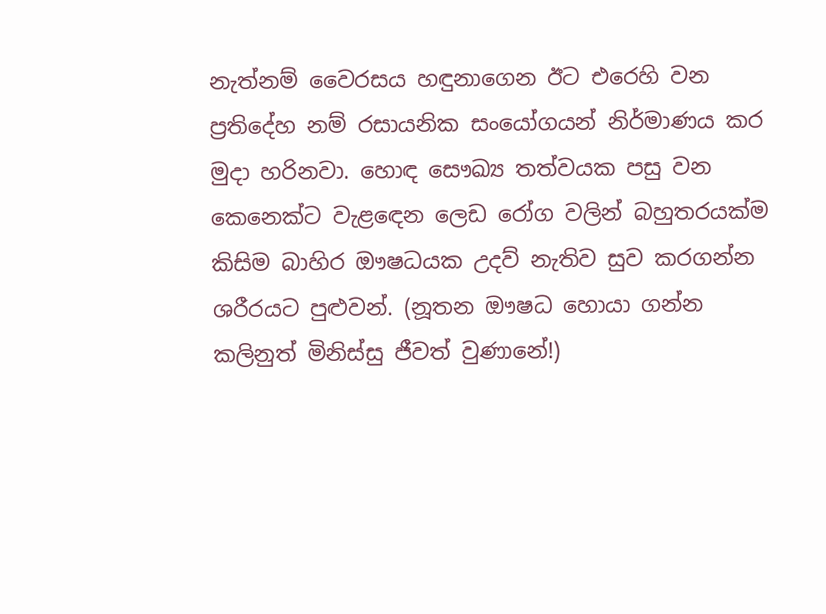නැත්නම් වෛරසය හඳුනාගෙන ඊට එරෙහි වන ප්‍රතිදේහ නම් රසායනික සංයෝගයන් නිර්මාණය කර මුදා හරිනවා. හොඳ සෞඛ්‍ය තත්වයක පසු වන කෙනෙක්ට වැළඳෙන ලෙඩ රෝග වලින් බහුතරයක්ම කිසිම බාහිර ඖෂධයක උදව් නැතිව සුව කරගන්න ශරීරයට පුළුවන්. (නූතන ඖෂධ හොයා ගන්න කලිනුත් මිනිස්සු ජීවත් වුණානේ!)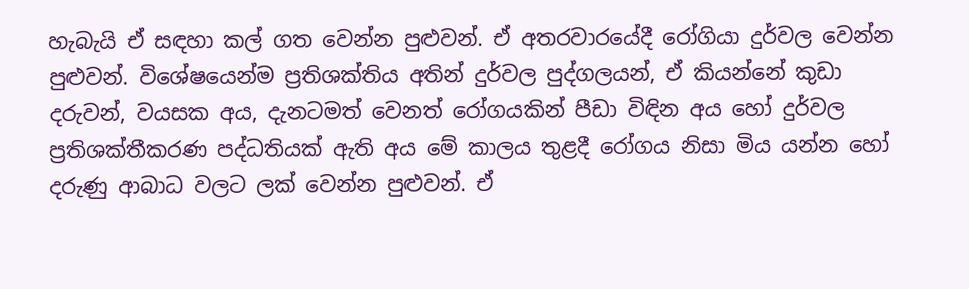හැබැයි ඒ සඳහා කල් ගත වෙන්න පුළුවන්. ඒ අතරවාරයේදී රෝගියා දුර්වල වෙන්න පුළුවන්. විශේෂයෙන්ම ප්‍රතිශක්තිය අතින් දුර්වල පුද්ගලයන්, ඒ කියන්නේ කුඩා දරුවන්, වයසක අය, දැනටමත් වෙනත් රෝගයකින් පීඩා විඳින අය හෝ දුර්වල ප්‍රතිශක්තීකරණ පද්ධතියක් ඇති අය මේ කාලය තුළදී රෝගය නිසා මිය යන්න හෝ දරුණු ආබාධ වලට ලක් වෙන්න පුළුවන්. ඒ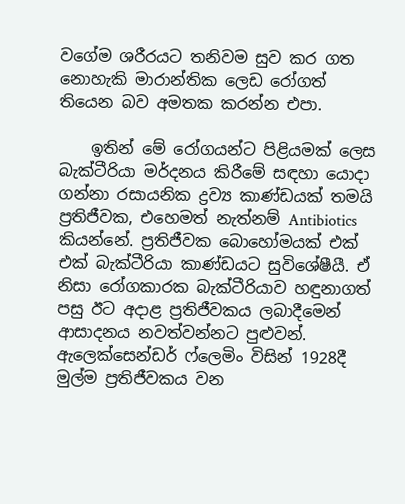වගේම ශරීරයට තනිවම සුව කර ගත නොහැකි මාරාන්තික ලෙඩ රෝගත් තියෙන බව අමතක කරන්න එපා.

    ඉතින් මේ රෝගයන්ට පිළියමක් ලෙස බැක්ටීරියා මර්දනය කිරීමේ සඳහා යොදා ගන්නා රසායනික ද්‍රව්‍ය කාණ්ඩයක් තමයි ප්‍රතිජීවක, එහෙමත් නැත්නම් Antibiotics කියන්නේ. ප්‍රතිජීවක බොහෝමයක් එක් එක් බැක්ටීරියා කාණ්ඩයට සුවිශේෂීයී. ඒ නිසා රෝගකාරක බැක්ටීරියාව හඳුනාගත් පසු ඊට අදාළ ප්‍රතිජීවකය ලබාදීමෙන් ආසාදනය නවත්වන්නට පුළුවන්. ඇලෙක්සෙන්ඩර් ෆ්ලෙමිං විසින් 1928දී මුල්ම ප්‍රතිජීවකය වන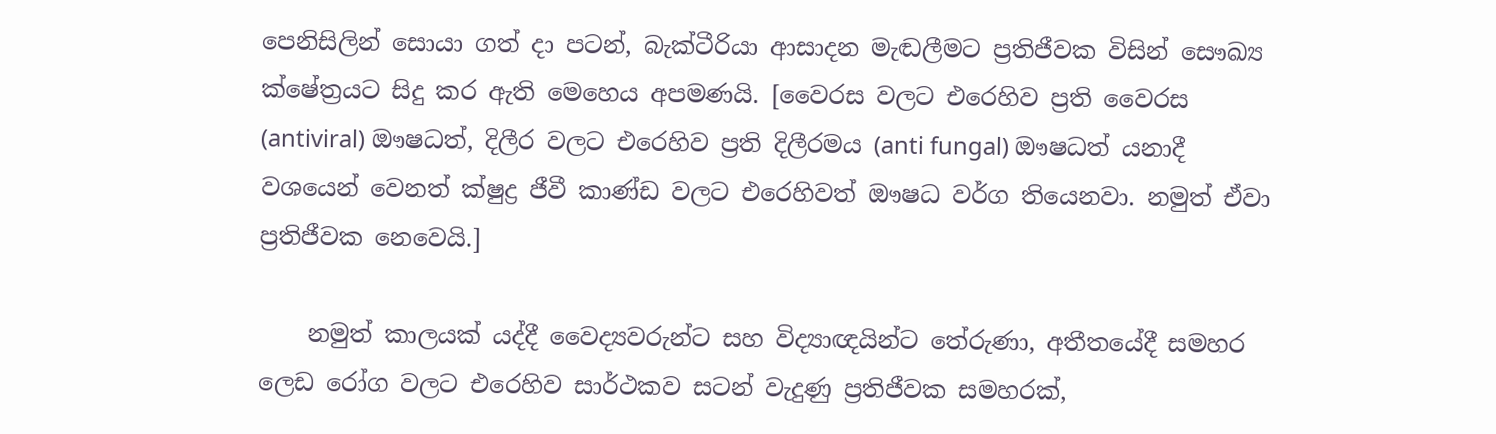පෙනිසිලින් සොයා ගත් දා පටන්, බැක්ටීරියා ආසාදන මැඬලීමට ප්‍රතිජීවක විසින් සෞඛ්‍ය ක්ෂේත්‍රයට සිදු කර ඇති මෙහෙය අපමණයි. [වෛරස වලට එරෙහිව ප්‍රති වෛරස (antiviral) ඖෂධත්, දිලීර වලට එරෙහිව ප්‍රති දිලීරමය (anti fungal) ඖෂධත් යනාදී වශයෙන් වෙනත් ක්ෂුද්‍ර ජීවී කාණ්ඩ වලට එරෙහිවත් ඖෂධ වර්ග තියෙනවා. නමුත් ඒවා ප්‍රතිජීවක නෙවෙයි.]

    නමුත් කාලයක් යද්දී වෛද්‍යවරුන්ට සහ විද්‍යාඥයින්ට තේරුණා, අතීතයේදී සමහර ලෙඩ රෝග වලට එරෙහිව සාර්ථකව සටන් වැදුණු ප්‍රතිජීවක සමහරක්,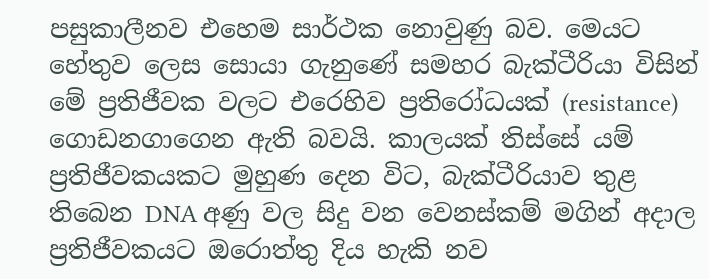පසුකාලීනව එහෙම සාර්ථක නොවුණු බව. මෙයට හේතුව ලෙස සොයා ගැනුණේ සමහර බැක්ටීරියා විසින් මේ ප්‍රතිජීවක වලට එරෙහිව ප්‍රතිරෝධයක් (resistance) ගොඩනගාගෙන ඇති බවයි. කාලයක් තිස්සේ යම් ප්‍රතිජීවකයකට මුහුණ දෙන විට, බැක්ටීරියාව තුළ තිබෙන DNA අණු වල සිදු වන වෙනස්කම් මගින් අදාල ප්‍රතිජීවකයට ඔරොත්තු දිය හැකි නව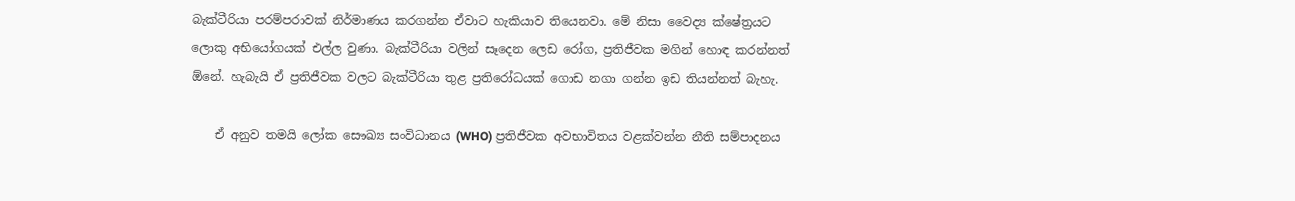බැක්ටීරියා පරම්පරාවක් නිර්මාණය කරගන්න ඒවාට හැකියාව තියෙනවා. මේ නිසා වෛද්‍ය ක්ෂේත්‍රයට ලොකු අභියෝගයක් එල්ල වුණා. බැක්ටීරියා වලින් සෑදෙන ලෙඩ රෝග, ප්‍රතිජීවක මගින් හොඳ කරන්නත් ඕනේ. හැබැයි ඒ ප්‍රතිජීවක වලට බැක්ටීරියා තුළ ප්‍රතිරෝධයක් ගොඩ නගා ගන්න ඉඩ තියන්නත් බැහැ.

    ඒ අනුව තමයි ලෝක සෞඛ්‍ය සංවිධානය (WHO) ප්‍රතිජීවක අවභාවිතය වළක්වන්න නීති සම්පාදනය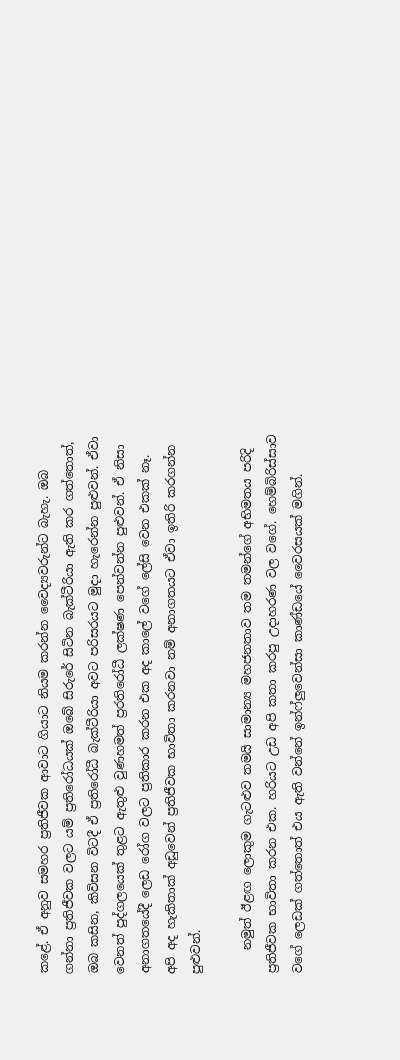කළේ. ඒ අනුව සමහර ප්‍රතිජීවක ආවාට ගියාට නියම කරන්න වෛද්‍යවරුන්ට බැහැ. ඔබ ගන්නා ප්‍රතිජීවක වලට යම් ප්‍රතිරෝධයක් ඔබේ සිරුරේ සිටින බැක්ටීරියා ඇති කර ගත්තොත්, ඔබ කසින, කිවිසන විටදී ඒ ප්‍රතිරෝධී බැක්ටීරියා අවට පරිසරයට මුදා හැරෙන්න පුළුවන්. ඒවා වෙනත් පුද්ගලයෙක් තුළට ඇතුළු වුණහමත් ප්‍රරතිරෝධී ලක්ෂණ පෙන්වන්න පුළුවන්. ඒ නිසා අනාගතයේදී ලෙඩ රෝග වලට ප්‍රතිකාර කරන එක අද කාලේ වගේ ලේසි වෙන එකක් නෑ. අපි අද හැකිතාක් අඩුවෙන් ප්‍රතිජීවක භාවිතා කරනවා නම් අනාගතයට ඒවා ඉතිරි කරගන්න පුළුවන්.

    නමුත් ඊළඟ ලොකුම ගැටළුව තමයි සාමාන්‍ය මහජනතාව තම තමන්ගේ අභිමතය පරිදි ප්‍රතිජීවක භාවිතා කරන එක. හරියට උඩ අපි කතා කරපු උදාහරණ වල වගේ. හෙම්බිරිස්සාව වගේ ලෙඩක් ගත්තොත් එය ඇති වන්නේ ඉන්ෆ්ලුවෙන්සා කාණ්ඩයේ වෛරසයක් මගින්.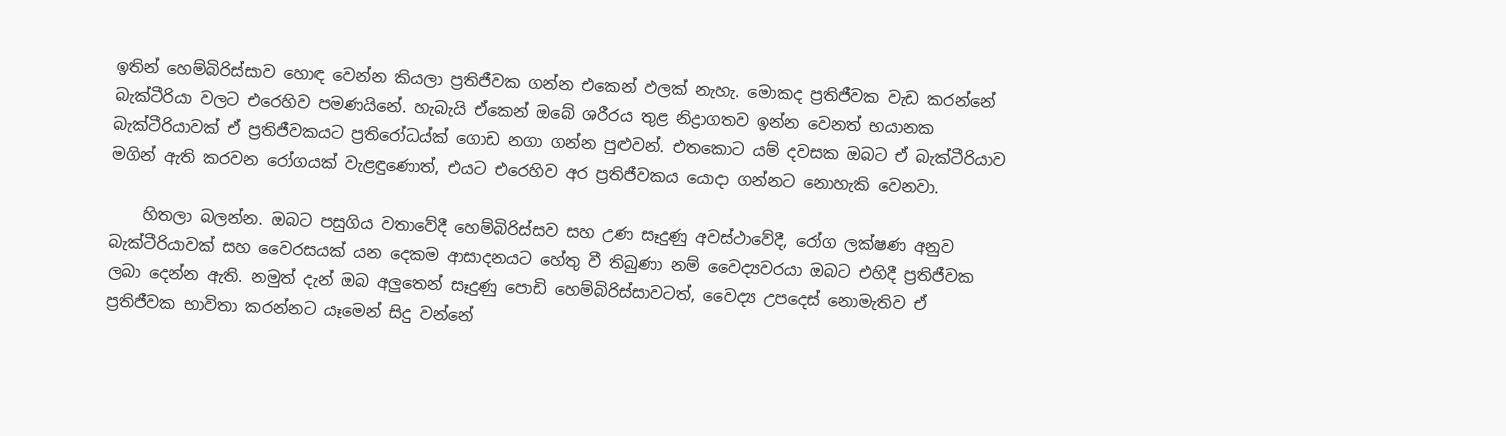ඉතින් හෙම්බිරිස්සාව හොඳ වෙන්න කියලා ප්‍රතිජීවක ගන්න එකෙන් ඵලක් නැහැ. මොකද ප්‍රතිජීවක වැඩ කරන්නේ බැක්ටීරියා වලට එරෙහිව පමණයිනේ. හැබැයි ඒකෙන් ඔබේ ශරීරය තුළ නිද්‍රාගතව ඉන්න වෙනත් භයානක බැක්ටීරියාවක් ඒ ප්‍රතිජීවකයට ප්‍රතිරෝධය්ක් ගොඩ නගා ගන්න පුළුවන්. එතකොට යම් දවසක ඔබට ඒ බැක්ටීරියාව මගින් ඇති කරවන රෝගයක් වැළඳුණොත්, එයට එරෙහිව අර ප්‍රතිජීවකය යොදා ගන්නට නොහැකි වෙනවා.

    හිතලා බලන්න. ඔබට පසුගිය වතාවේදී හෙම්බිරිස්සව සහ උණ සෑදුණු අවස්ථාවේදී, රෝග ලක්ෂණ අනුව බැක්ටීරියාවක් සහ වෛරසයක් යන දෙකම ආසාදනයට හේතු වී තිබුණා නම් වෛද්‍යවරයා ඔබට එහිදී ප්‍රතිජීවක ලබා දෙන්න ඇති. නමුත් දැන් ඔබ අලුතෙන් සෑදුණු පොඩි හෙම්බිරිස්සාවටත්, වෛද්‍ය උපදෙස් නොමැතිව ඒ ප්‍රතිජීවක භාවිතා කරන්නට යෑමෙන් සිදු වන්නේ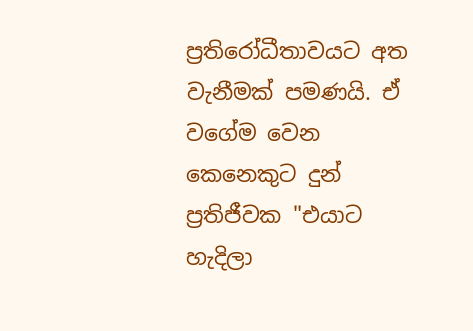ප්‍රතිරෝධීතාවයට අත වැනීමක් පමණයි. ඒ වගේම වෙන කෙනෙකුට දුන් ප්‍රතිජීවක "එයාට හැදිලා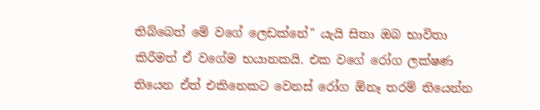තිබ්බෙත් මේ වගේ ලෙඩක්නේ" යැයි සිතා ඔබ භාවිතා කිරීමත් ඒ වගේම භයානකයි. එක වගේ රෝග ලක්ෂණ තියෙන ඒත් එකිනෙකට වෙනස් රෝග ඕනෑ තරම් තියෙන්න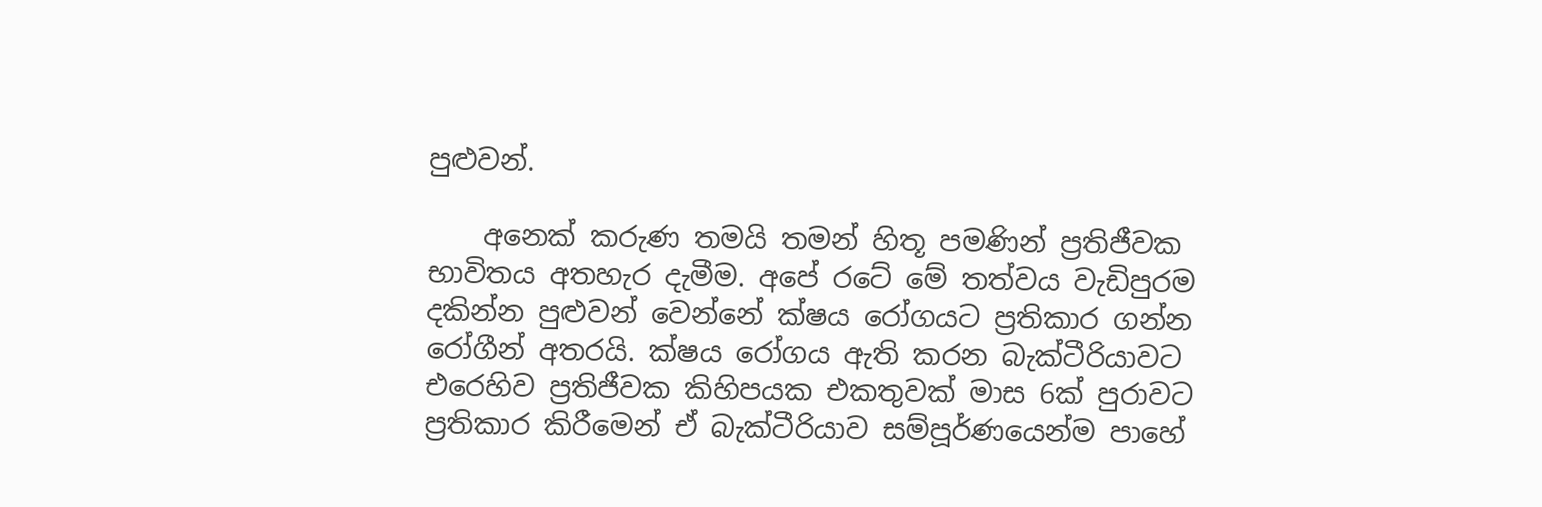පුළුවන්.

    අනෙක් කරුණ තමයි තමන් හිතූ පමණින් ප්‍රතිජීවක භාවිතය අතහැර දැමීම. අපේ රටේ මේ තත්වය වැඩිපුරම දකින්න පුළුවන් වෙන්නේ ක්ෂය රෝගයට ප්‍රතිකාර ගන්න රෝගීන් අතරයි. ක්ෂය රෝගය ඇති කරන බැක්ටීරියාවට එරෙහිව ප්‍රතිජීවක කිහිපයක එකතුවක් මාස 6ක් පුරාවට ප්‍රතිකාර කිරීමෙන් ඒ බැක්ටීරියාව සම්පූර්ණයෙන්ම පාහේ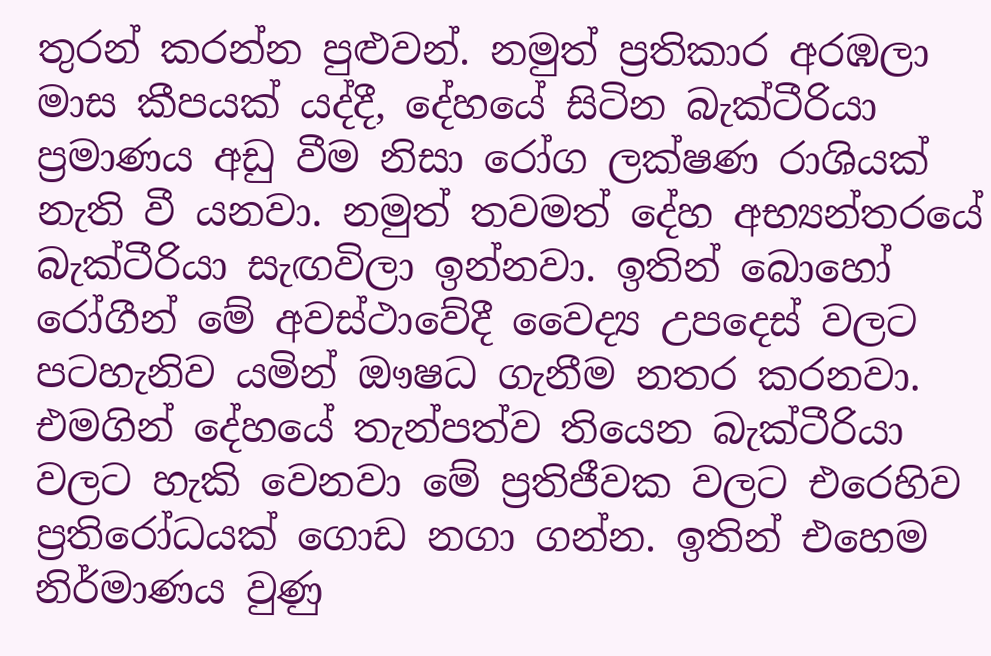තුරන් කරන්න පුළුවන්. නමුත් ප්‍රතිකාර අරඹලා මාස කීපයක් යද්දී, දේහයේ සිටින බැක්ටීරියා ප්‍රමාණය අඩු වීම නිසා රෝග ලක්ෂණ රාශියක් නැති වී යනවා. නමුත් තවමත් දේහ අභ්‍යන්තරයේ බැක්ටීරියා සැඟවිලා ඉන්නවා. ඉතින් බොහෝ රෝගීන් මේ අවස්ථාවේදී වෛද්‍ය උපදෙස් වලට පටහැනිව යමින් ඖෂධ ගැනීම නතර කරනවා. එමගින් දේහයේ තැන්පත්ව තියෙන බැක්ටීරියා වලට හැකි වෙනවා මේ ප්‍රතිජීවක වලට එරෙහිව ප්‍රතිරෝධයක් ගොඩ නගා ගන්න. ඉතින් එහෙම නිර්මාණය වුණු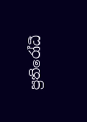ප්‍රතිරෝධී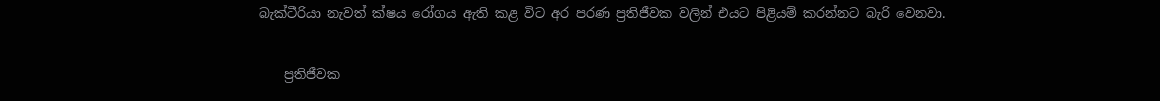බැක්ටීරියා නැවත් ක්ෂය රෝගය ඇති කළ විට අර පරණ ප්‍රතිජීවක වලින් එයට පිළියම් කරන්නට බැරි වෙනවා.

    ප්‍රතිජීවක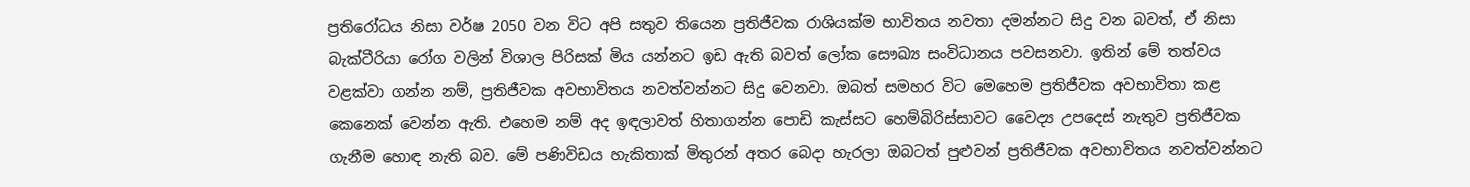ප්‍රතිරෝධය නිසා වර්ෂ 2050 වන විට අපි සතුව තියෙන ප්‍රතිජීවක රාශියක්ම භාවිතය නවතා දමන්නට සිදු වන බවත්, ඒ නිසා බැක්ටීරියා රෝග වලින් විශාල පිරිසක් මිය යන්නට ඉඩ ඇති බවත් ලෝක සෞඛ්‍ය සංවිධානය පවසනවා. ඉතින් මේ තත්වය වළක්වා ගන්න නම්, ප්‍රතිජීවක අවභාවිතය නවත්වන්නට සිදු වෙනවා. ඔබත් සමහර විට මෙහෙම ප්‍රතිජීවක අවභාවිතා කළ කෙනෙක් වෙන්න ඇති. එහෙම නම් අද ඉඳලාවත් හිතාගන්න පොඩි කැස්සට හෙම්බිරිස්සාවට වෛද්‍ය උපදෙස් නැතුව ප්‍රතිජීවක ගැනීම හොඳ නැති බව. මේ පණිවිඩය හැකිතාක් මිතුරන් අතර බෙදා හැරලා ඔබටත් පුළුවන් ප්‍රතිජීවක අවභාවිතය නවත්වන්නට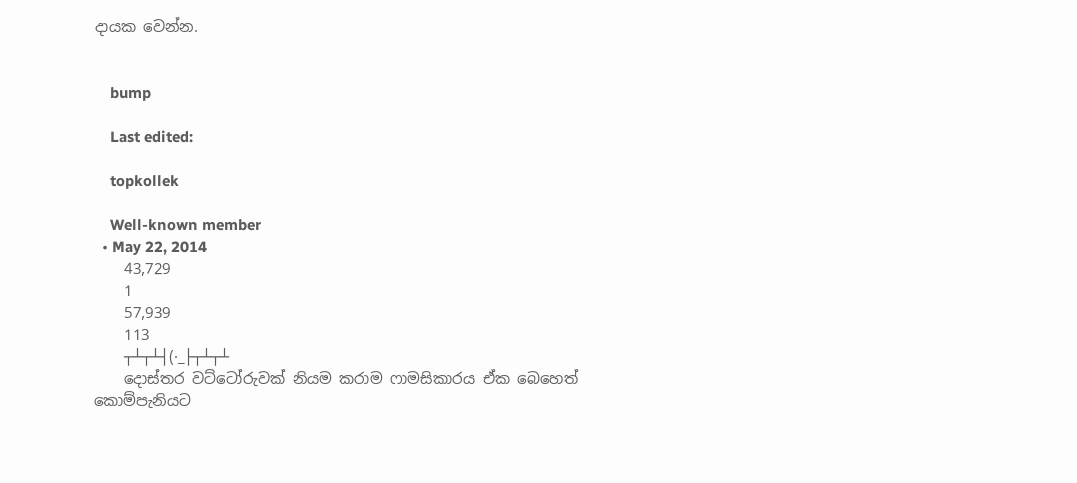දායක වෙන්න.


    bump

    Last edited:

    topkollek

    Well-known member
  • May 22, 2014
    43,729
    1
    57,939
    113
    ┬┴┬┴┤(·_├┬┴┬┴
    දොස්තර වට්ටෝරුවක් නියම කරාම ෆාමසිකාරය ඒක බෙහෙත් කොම්පැනියට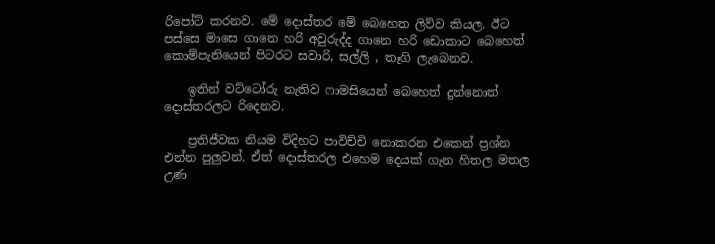රිපෝට් කරනව. මේ දොස්තර මේ බෙහෙත ලිව්ව කියල. ඊට පස්සෙ මාසෙ ගානෙ හරි අවුරුද්ද ගානෙ හරි ඩොකාට බෙහෙත් කොම්පැනියෙන් පිටරට සවාරි, සල්ලි , තෑගි ලැබෙනව.

    ඉතින් වට්ටෝරු නැතිව ෆාමසියෙන් බෙහෙත් දුන්නොත් දොස්තරලට රිදෙනව.

    ප්‍රතිජීවක නියම විදිහට පාවිච්චි නොකරන එකෙන් ප්‍රශ්න එන්න පුලුවන්. ඒත් දොස්තරල එහෙම දෙයක් ගැන හිතල මතල උණ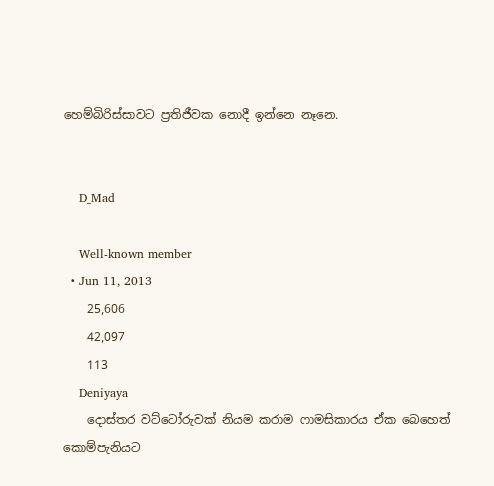හෙම්බිරිස්සාවට ප්‍රතිජීවක නොදී ඉන්නෙ නෑනෙ.


    D_Mad

    Well-known member
  • Jun 11, 2013
    25,606
    42,097
    113
    Deniyaya
    දොස්තර වට්ටෝරුවක් නියම කරාම ෆාමසිකාරය ඒක බෙහෙත් කොම්පැනියට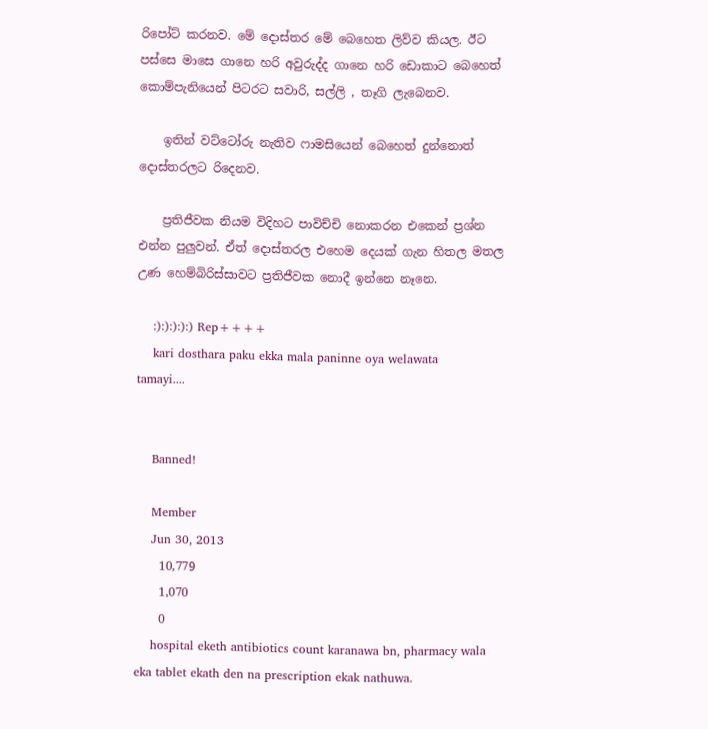රිපෝට් කරනව. මේ දොස්තර මේ බෙහෙත ලිව්ව කියල. ඊට පස්සෙ මාසෙ ගානෙ හරි අවුරුද්ද ගානෙ හරි ඩොකාට බෙහෙත් කොම්පැනියෙන් පිටරට සවාරි, සල්ලි , තෑගි ලැබෙනව.

    ඉතින් වට්ටෝරු නැතිව ෆාමසියෙන් බෙහෙත් දුන්නොත් දොස්තරලට රිදෙනව.

    ප්‍රතිජීවක නියම විදිහට පාවිච්චි නොකරන එකෙන් ප්‍රශ්න එන්න පුලුවන්. ඒත් දොස්තරල එහෙම දෙයක් ගැන හිතල මතල උණ හෙම්බිරිස්සාවට ප්‍රතිජීවක නොදී ඉන්නෙ නෑනෙ.

    :):):):):) Rep++++
    kari dosthara paku ekka mala paninne oya welawata tamayi....


    Banned!

    Member
    Jun 30, 2013
    10,779
    1,070
    0
    hospital eketh antibiotics count karanawa bn, pharmacy wala eka tablet ekath den na prescription ekak nathuwa.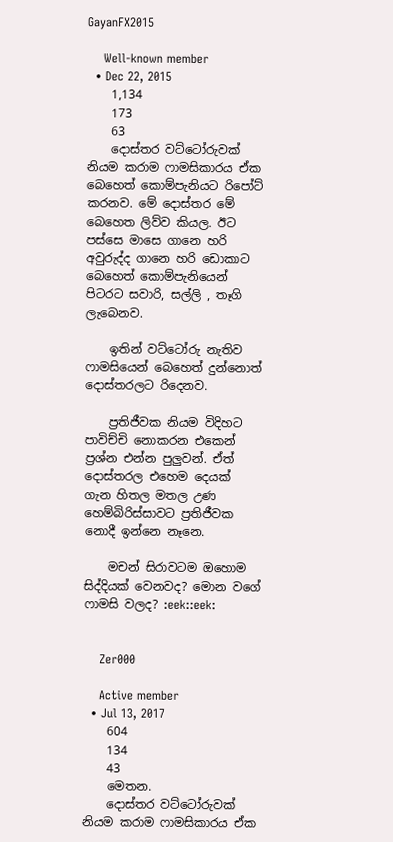GayanFX2015

    Well-known member
  • Dec 22, 2015
    1,134
    173
    63
    දොස්තර වට්ටෝරුවක් නියම කරාම ෆාමසිකාරය ඒක බෙහෙත් කොම්පැනියට රිපෝට් කරනව. මේ දොස්තර මේ බෙහෙත ලිව්ව කියල. ඊට පස්සෙ මාසෙ ගානෙ හරි අවුරුද්ද ගානෙ හරි ඩොකාට බෙහෙත් කොම්පැනියෙන් පිටරට සවාරි, සල්ලි , තෑගි ලැබෙනව.

    ඉතින් වට්ටෝරු නැතිව ෆාමසියෙන් බෙහෙත් දුන්නොත් දොස්තරලට රිදෙනව.

    ප්‍රතිජීවක නියම විදිහට පාවිච්චි නොකරන එකෙන් ප්‍රශ්න එන්න පුලුවන්. ඒත් දොස්තරල එහෙම දෙයක් ගැන හිතල මතල උණ හෙම්බිරිස්සාවට ප්‍රතිජීවක නොදී ඉන්නෙ නෑනෙ.

    මචන් සිරාවටම ඔහොම සිද්දියක් වෙනවද? මොන වගේ ෆාමසි වලද? :eek::eek:


    Zer000

    Active member
  • Jul 13, 2017
    604
    134
    43
    මෙතන.
    දොස්තර වට්ටෝරුවක් නියම කරාම ෆාමසිකාරය ඒක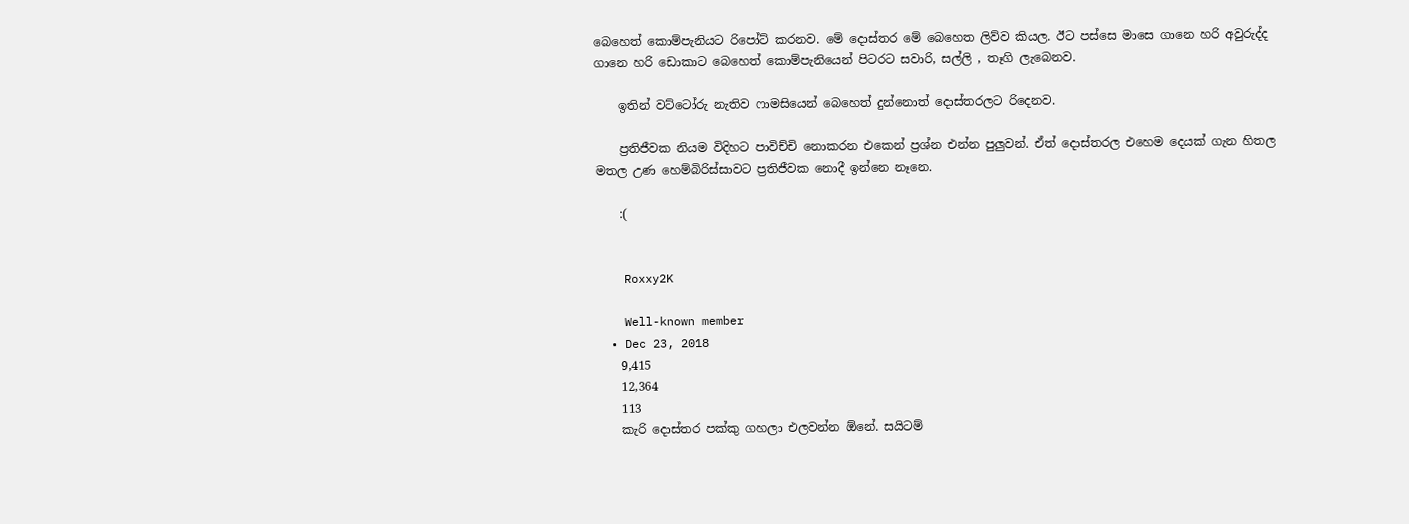බෙහෙත් කොම්පැනියට රිපෝට් කරනව. මේ දොස්තර මේ බෙහෙත ලිව්ව කියල. ඊට පස්සෙ මාසෙ ගානෙ හරි අවුරුද්ද ගානෙ හරි ඩොකාට බෙහෙත් කොම්පැනියෙන් පිටරට සවාරි, සල්ලි , තෑගි ලැබෙනව.

    ඉතින් වට්ටෝරු නැතිව ෆාමසියෙන් බෙහෙත් දුන්නොත් දොස්තරලට රිදෙනව.

    ප්‍රතිජීවක නියම විදිහට පාවිච්චි නොකරන එකෙන් ප්‍රශ්න එන්න පුලුවන්. ඒත් දොස්තරල එහෙම දෙයක් ගැන හිතල මතල උණ හෙම්බිරිස්සාවට ප්‍රතිජීවක නොදී ඉන්නෙ නෑනෙ.

    :(


    Roxxy2K

    Well-known member
  • Dec 23, 2018
    9,415
    12,364
    113
    කැරි දොස්තර පක්කු ගහලා එලවන්න ඕනේ. සයිටම්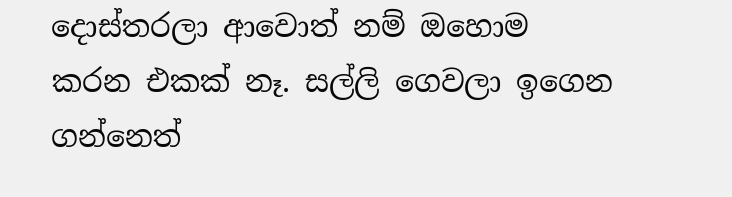දොස්තරලා ආවොත් නම් ඔහොම කරන එකක් නෑ. සල්ලි ගෙවලා ඉගෙන ගන්නෙත්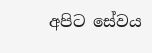අපිට සේවය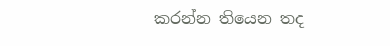කරන්න තියෙන තද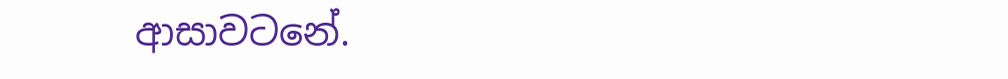ආසාවටනේ.